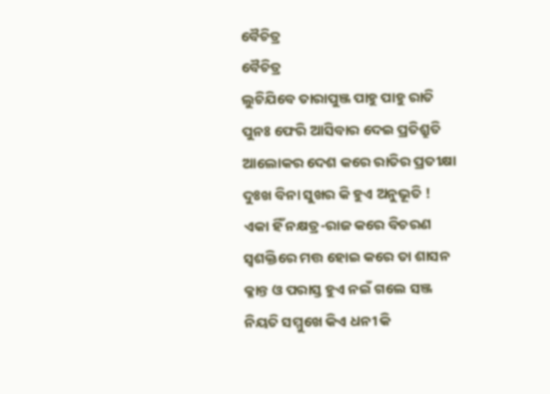ବୈଚିତ୍ର
ବୈଚିତ୍ର
ଲୁଚିଯିବେ ତାରାପୁଞ୍ଜ ପାହୁ ପାହୁ ରାତି
ପୁନଃ ଫେରି ଆସିବାର ଦେଇ ପ୍ରତିଶ୍ରୁତି
ଆଲୋକର ଦେଶ କରେ ରାତିର ପ୍ରତୀକ୍ଷା
ଦୁଃଖ ବିନା ସୁଖର କି ହୁଏ ଅନୁଭୂତି !
ଏକା ହିଁ ନକ୍ଷତ୍ର-ରାଜ କରେ ବିଚରଣ
ସ୍ୱଶକ୍ତିରେ ମତ୍ତ ହୋଇ କରେ ତା ଶାସନ
କ୍ଳାନ୍ତ ଓ ପରାସ୍ତ ହୁଏ ନଇଁ ଗଲେ ସଞ୍ଜ
ନିୟତି ସମ୍ମୁଖେ କିଏ ଧନୀ କି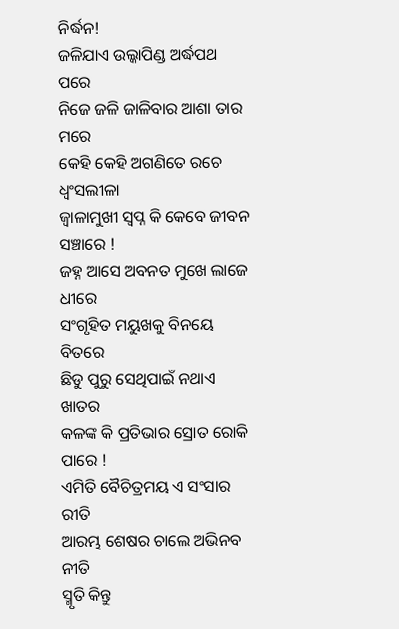ନିର୍ଦ୍ଧନ!
ଜଳିଯାଏ ଉଲ୍କାପିଣ୍ଡ ଅର୍ଦ୍ଧପଥ ପରେ
ନିଜେ ଜଳି ଜାଳିବାର ଆଶା ତାର ମରେ
କେହି କେହି ଅଗଣିତେ ରଚେ ଧ୍ଵଂସଲୀଳା
ଜ୍ୱାଳାମୁଖୀ ସ୍ୱପ୍ନ କି କେବେ ଜୀବନ ସଞ୍ଚାରେ !
ଜହ୍ନ ଆସେ ଅବନତ ମୁଖେ ଲାଜେ ଧୀରେ
ସଂଗୃହିତ ମୟୁଖକୁ ବିନୟେ ବିତରେ
ଛିଡୁ ପୁରୁ ସେଥିପାଇଁ ନଥାଏ ଖାତର
କଳଙ୍କ କି ପ୍ରତିଭାର ସ୍ରୋତ ରୋକି ପାରେ !
ଏମିତି ବୈଚିତ୍ରମୟ ଏ ସଂସାର ରୀତି
ଆରମ୍ଭ ଶେଷର ଚାଲେ ଅଭିନବ ନୀତି
ସ୍ମୃତି କିନ୍ତୁ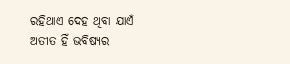ରହିଥାଏ ଦେହ ଥିବା ଯାଏଁ
ଅତୀତ ହିଁ ଭବିଷ୍ୟର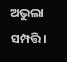ଅଭୁଲା ସମ୍ପତ୍ତି।